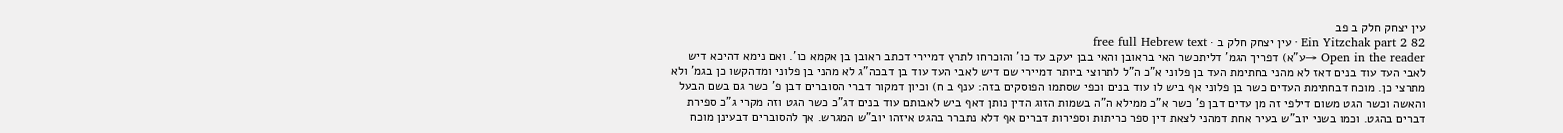עין יצחק חלק ב פב
Ein Yitzchak part 2 82 · עין יצחק חלק ב · free full Hebrew text
Open in the reader →ע"א) דפריך הגמ' דליתכשר האי בראובן והאי בבן יעקב עד כו' והוכרחו לתרץ דמיירי דכתב ראובן בן אקמא כו'. ואם נימא דהיכא דיש לאבי העד עוד בנים דאז לא מהני בחתימת העד בן פלוני א"כ ה"ל לתרוצי ביותר דמיירי שם דיש לאבי העד עוד בן דבכה"ג לא מהני בן פלוני ומדהקשו כן בגמ' ולא מתרצי כן. מוכח דבחתימת העדים כשר בן פלוני אף ביש לו עוד בנים וכפי שסתמו הפוסקים בזה: ענף ב ח) וכיון דמקור דברי הסוברים דבן פ' כשר גם בשם הבעל והאשה וכשר הגט משום דילפי זה מן עדים דבן פ' כשר א"כ ממילא ה"ה בשמות הזוג הדין נותן דאף ביש לאבותם עוד בנים דג"כ כשר הגט וזה מקרי ג"כ ספירת דברים בהגט. וכמו בשני יוב"ש בעיר אחת דמהני לצאת דין ספר כריתות וספירות דברים אף דלא נתברר בהגט איזהו יוב"ש המגרש. אך להסוברים דבעינן מוכח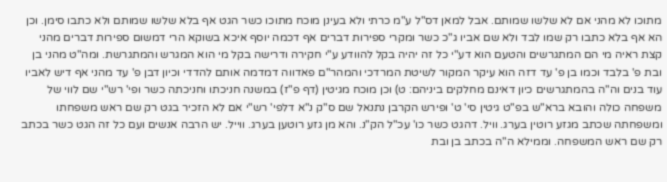מתוכו לא מהני אם לא שלשו שמותם. אבל למאן דס"ל ע"מ כרתי ולא בעינן מוכח מתוכו כשר הגט אף בלא שלשו שמותם ולא כתבו סימן. וכן הא אף בלא כתבו רק שמו לבד ולא שם אביו ג"כ כשר ומקרי ספירות דברים אף דכמה יוסף איכא בשוקא הרי דמשום ספירות דברים מהני קצת ראיה מי הם המתגרשים והטעם הוא דע"י כל זה יהיה בקל להוודע ע"י חקירה ודרישה בקל מי הוא המגרש והמתגרשת. ומה"ט מהני בן ובת פ' בלבד וכמו בן פ' עד דזה הוא עיקר המקור לשיטת המרדכי והמהר"ם פאדווה דמדמה אותם להדדי וכיון דבן פ' עד מהני אף דיש לאביו עוד בנים וה"ה בהמתגרשים כיון דאינם מחלקים ביניהם: ט) וכן מוכח מגיטין (דף פ"ז) במשנה חניכתו וחניכתה כשר ופי' רש"י שם לווי של משפחה כולה והובא ברא"ש בפ"ט גיטין סי' ט' ופירש הקרבן נתנאל שם ס"ק נ"א דלפי' רש"י אם לא הזכיר בגט רק שם ראש משפחתו ומשפחתה שכתב מגזע רוטין בערג. וויל. דהגט כשר כו' עכ"ל הק"נ. והא מן גזע רוטען בערג. ווייל. יש הרבה אנשים ועם כל זה הגט כשר בכתב רק שם ראש המשפחה. וממילא ה"ה בכתב בן ובת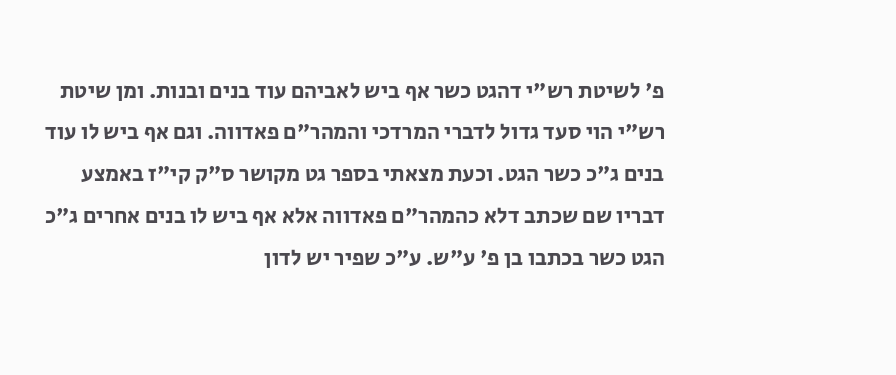פ' לשיטת רש"י דהגט כשר אף ביש לאביהם עוד בנים ובנות. ומן שיטת רש"י הוי סעד גדול לדברי המרדכי והמהר"ם פאדווה. וגם אף ביש לו עוד בנים ג"כ כשר הגט. וכעת מצאתי בספר גט מקושר ס"ק קי"ז באמצע דבריו שם שכתב דלא כהמהר"ם פאדווה אלא אף ביש לו בנים אחרים ג"כ הגט כשר בכתבו בן פ' ע"ש. ע"כ שפיר יש לדון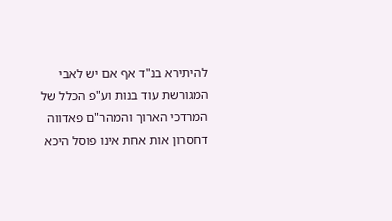להיתירא בנ"ד אף אם יש לאבי המגורשת עוד בנות וע"פ הכלל של המרדכי הארוך והמהר"ם פאדווה דחסרון אות אחת אינו פוסל היכא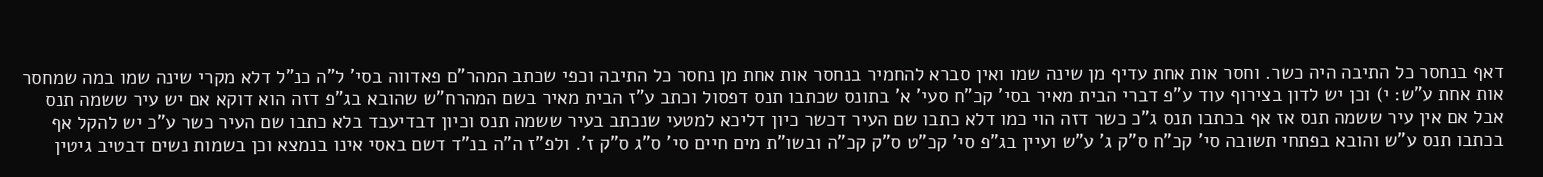דאף בנחסר כל התיבה היה כשר. וחסר אות אחת עדיף מן שינה שמו ואין סברא להחמיר בנחסר אות אחת מן נחסר כל התיבה וכפי שכתב המהר"ם פאדווה בסי' ל"ה כנ"ל דלא מקרי שינה שמו במה שמחסר אות אחת ע"ש: י) וכן יש לדון בצירוף עוד ע"פ דברי הבית מאיר בסי' קכ"ח סעי' א' בתונס שכתבו תנס דפסול וכתב ע"ז הבית מאיר בשם המהרח"ש שהובא בג"פ דזה הוא דוקא אם יש עיר ששמה תנס אבל אם אין עיר ששמה תנס אז אף בכתבו תנס ג"כ כשר דזה הוי כמו דלא כתבו שם העיר דכשר כיון דליכא למטעי שנכתב בעיר ששמה תנס וכיון דבדיעבד בלא כתבו שם העיר כשר ע"כ יש להקל אף בכתבו תנס ע"ש והובא בפתחי תשובה סי' קכ"ח ס"ק ג' ע"ש ועיין בג"פ סי' קכ"ט ס"ק קכ"ה ובשו"ת מים חיים סי' ס"ג ס"ק ז'. ולפ"ז ה"ה בנ"ד דשם באסי אינו בנמצא וכן בשמות נשים דבטיב גיטין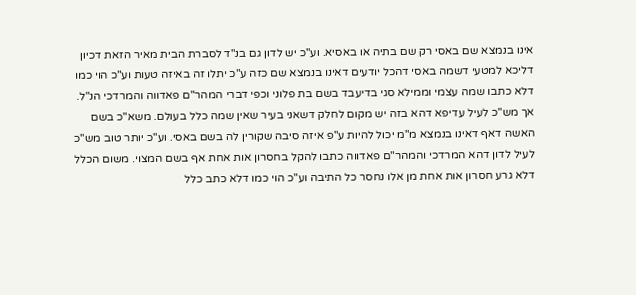אינו בנמצא שם באסי רק שם בתיה או באסיא. וע"כ יש לדון גם בנ"ד לסברת הבית מאיר הזאת דכיון דליכא למטעי דשמה באסי דהכל יודעים דאינו בנמצא שם כזה ע"כ יתלו זה באיזה טעות וע"כ הוי כמו דלא כתבו שמה עצמי וממילא סגי בדיעבד בשם בת פלוני וכפי דברי המהר"ם פאדווה והמרדכי הנ"ל. אך מש"כ לעיל עדיפא דהא בזה יש מקום לחלק דשאני בעיר שאין שמה כלל בעולם. משא"כ בשם האשה דאף דאינו בנמצא מ"מ יכול להיות ע"פ איזה סיבה שקורין לה בשם באסי. וע"כ יותר טוב מש"כ לעיל לדון דהא המרדכי והמהר"ם פאדווה כתבו להקל בחסרון אות אחת אף בשם המצוי. משום הכלל דלא גרע חסרון אות אחת מן אלו נחסר כל התיבה וע"כ הוי כמו דלא כתב כלל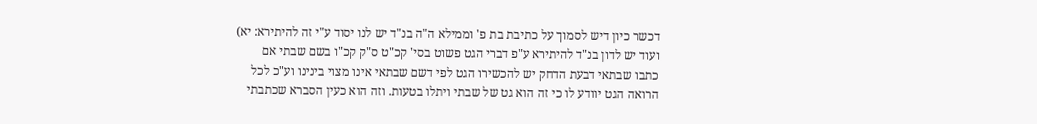דכשר כיון דיש לסמוך על כתיבת בת פ' וממילא ה"ה בנ"ד יש לנו יסוד ע"י זה להיתירא: יא) ועוד יש לדון בנ"ד להיתירא ע"פ דברי הגט פשוט בסי' קכ"ט ס"ק קכ"ו בשם שבתי אם כתבו שבתאי דבעת הדחק יש להכשירו הגט לפי דשם שבתאי אינו מצוי בינינו וע"כ לכל הרואה הגט יוודע לו כי זה הוא גט של שבתי ויתלו בטעות. וזה הוא כעין הסברא שכתבתי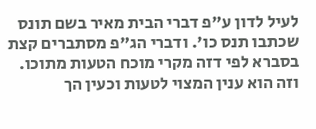לעיל לדון ע"פ דברי הבית מאיר בשם תונס שכתבו תנס כו'. ודברי הג"פ מסתברים קצת בסברא לפי דזה מקרי מוכח הטעות מתוכו. וזה הוא ענין המצוי לטעות וכעין הך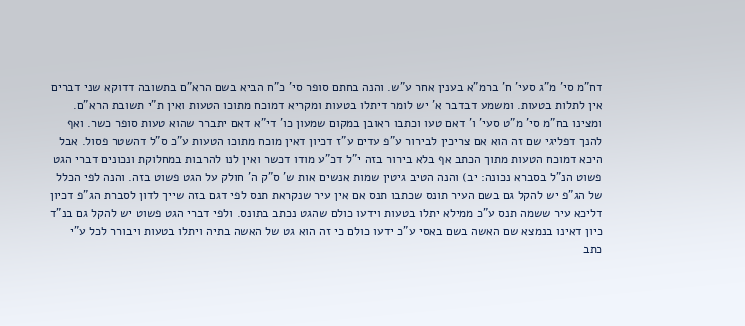דח"מ סי' מ"ג סעי' ח' ברמ"א בענין אחר ע"ש. והנה בחתם סופר סי' כ"ח הביא בשם הרא"ם בתשובה דדוקא שני דברים אין לתלות בטעות. ומשמע דבדבר א' יש לומר דיתלו בטעות ומקריא דמוכח מתוכו הטעות ואין ת"י תשובת הרא"ם. ומצינו בח"מ סי' מ"ט סעי' ו' דאם טעו וכתבו ראובן במקום שמעון כו' די"א דאם יתברר שהוא טעות סופר כשר. ואף להנך דפליגי שם זה הוא אם צריכין לבירור ע"פ עדים ע"ז דכיון דאין מוכח מתוכו הטעות ע"כ ס"ל דהשטר פסול. אבל היכא דמוכח הטעות מתוך הכתב אף בלא בירור בזה י"ל דכ"ע מודו דכשר ואין לנו להרבות במחלוקת ונכונים דברי הגט פשוט הנ"ל בסברא נכונה: יב) והנה הטיב גיטין שמות אנשים אות ש' ס"ק ה' חולק על הגט פשוט בזה. והנה לפי הכלל של הג"פ יש להקל גם בשם העיר תונס שכתבו תנס אם אין עיר שנקראת תנס לפי דגם בזה שייך לדון לסברת הג"פ דכיון דליכא עיר ששמה תנס ע"כ ממילא יתלו בטעות וידעו כולם שהגט נכתב בתונס. ולפי דברי הגט פשוט יש להקל גם בנ"ד כיון דאינו בנמצא שם האשה בשם באסי ע"כ ידעו כולם כי זה הוא גט של האשה בתיה ויתלו בטעות ויבורר לכל ע"י כתב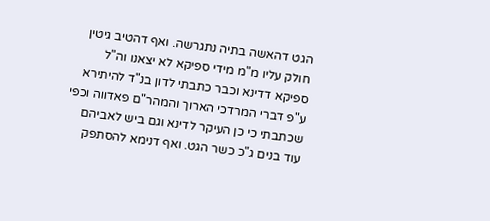הגט דהאשה בתיה נתגרשה. ואף דהטיב גיטין חולק עליו מ"מ מידי ספיקא לא יצאנו וה"ל ספיקא דדינא וכבר כתבתי לדון בנ"ד להיתירא ע"פ דברי המרדכי הארוך והמהר"ם פאדווה וכפי שכתבתי כי כן העיקר לדינא וגם ביש לאביהם עוד בנים ג"כ כשר הגט. ואף דנימא להסתפק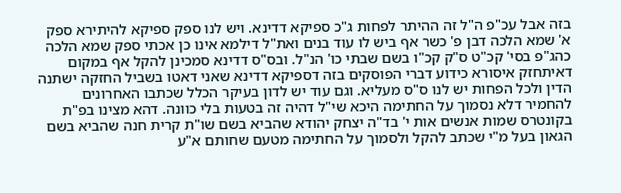בזה אבל עכ"פ ה"ל זה ההיתר לפחות ג"כ ספיקא דדינא. ויש לנו ספק ספיקא להיתירא ספק א' שמא הלכה דבן פ' כשר אף ביש לו עוד בנים ואת"ל דילמא אינו כן אכתי ספק שמא הלכה כהג"פ בסי' קכ"ט ס"ק קכ"ו בשם שבתי כו' הנ"ל. ובס"ס דדינא סמכינן להקל אף במקום דאיתחזק איסורא כידוע דברי הפוסקים בזה דספיקא דדינא שאני דאטו בשביל החזקה ישתנה הדין ולכל הפחות יש לנו ס"ס מעליא. וגם עוד יש לדון בעיקר הכלל שכתבו האחרונים להחמיר דלא נסמוך על החתימה היכא שי"ל דהיה זה בטעות בלי כוונה. דהא מצינו בפ"ת בקונטרס שמות אנשים אות י' בד"ה יצחק יהודא שהביא בשם שו"ת קרית חנה שהביא בשם הגאון בעל מ"י שכתב להקל ולסמוך על החתימה מטעם שחותם א"ע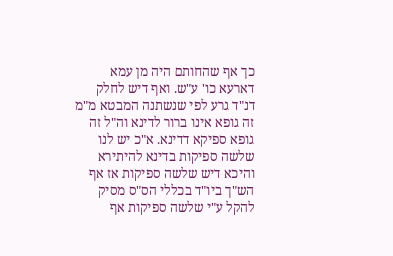כך אף שהחותם היה מן עמא דארעא כו' ע"ש. ואף דיש לחלק דנ"ד גרע לפי שנשתנה המבטא מ"מ זה גופא אינו ברור לדינא וה"ל זה גופא ספיקא דדינא. א"כ יש לנו שלשה ספיקות בדינא להיתירא והיכא דיש שלשה ספיקות אז אף הש"ך ביו"ד בכללי הס"ס מסיק להקל ע"י שלשה ספיקות אף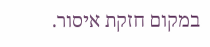במקום חזקת איסור.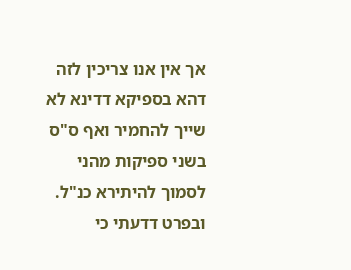אך אין אנו צריכין לזה דהא בספיקא דדינא לא שייך להחמיר ואף ס"ס בשני ספיקות מהני לסמוך להיתירא כנ"ל. ובפרט דדעתי כי